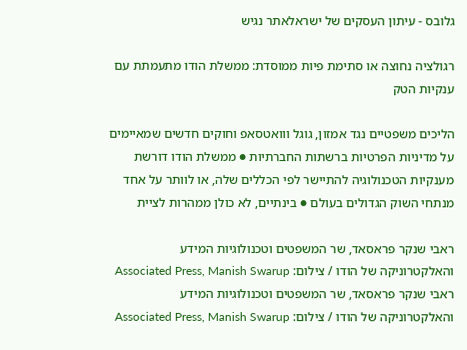גלובס - עיתון העסקים של ישראלאתר נגיש

רגולציה נחוצה או סתימת פיות ממוסדת: ממשלת הודו מתעמתת עם ענקיות הטק

הליכים משפטיים נגד אמזון, גוגל ווואטסאפ וחוקים חדשים שמאיימים על מדיניות הפרטיות ברשתות החברתיות ● ממשלת הודו דורשת מענקיות הטכנולוגיה להתיישר לפי הכללים שלה, או לוותר על אחד מנתחי השוק הגדולים בעולם ● בינתיים, לא כולן ממהרות לציית

ראבי שנקר פראסאד, שר המשפטים וטכנולוגיות המידע והאלקטרוניקה של הודו / צילום: Associated Press, Manish Swarup
ראבי שנקר פראסאד, שר המשפטים וטכנולוגיות המידע והאלקטרוניקה של הודו / צילום: Associated Press, Manish Swarup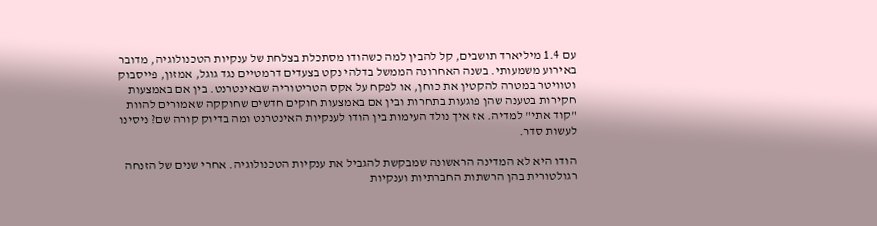עם 1.4 מיליארד תושבים, קל להבין למה כשהודו מסתכלת בצלחת של ענקיות הטכנולוגיה, מדובר באירוע משמעותי. בשנה האחרונה הממשל בדלהי נקט בצעדים דרמטיים נגד גוגל, אמזון, פייסבוק וטוויטר במטרה להקטין את כוחן, או לפקח על אקס הטריטוריה שבאינטרנט. בין אם באמצעות חקירות בטענה שהן פוגעות בתחרות ובין אם באמצעות חוקים חדשים שחוקקה שאמורים להוות "קוד אתי" למדיה. אז איך נולד העימות בין הודו לענקיות האינטרנט ומה בדיוק קורה שם? ניסינו לעשות סדר.

הודו היא לא המדינה הראשונה שמבקשת להגביל את ענקיות הטכנולוגיה. אחרי שנים של הזנחה רגולטורית בהן הרשתות החברתיות וענקיות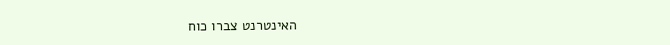האינטרנט צברו כוח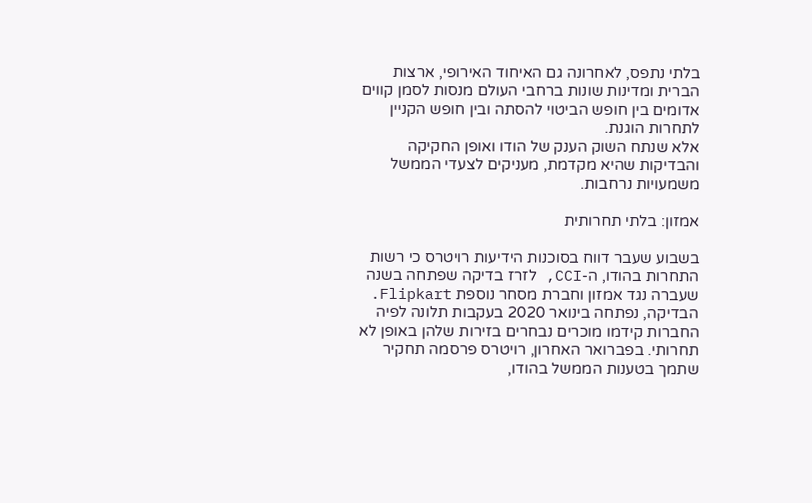בלתי נתפס, לאחרונה גם האיחוד האירופי, ארצות הברית ומדינות שונות ברחבי העולם מנסות לסמן קווים אדומים בין חופש הביטוי להסתה ובין חופש הקניין לתחרות הוגנת.
אלא שנתח השוק הענק של הודו ואופן החקיקה והבדיקות שהיא מקדמת, מעניקים לצעדי הממשל משמעויות נרחבות.

אמזון: בלתי תחרותית

בשבוע שעבר דווח בסוכנות הידיעות רויטרס כי רשות התחרות בהודו, ה-CCI, לזרז בדיקה שפתחה בשנה שעברה נגד אמזון וחברת מסחר נוספת Flipkart. הבדיקה, נפתחה בינואר 2020 בעקבות תלונה לפיה החברות קידמו מוכרים נבחרים בזירות שלהן באופן לא תחרותי. בפברואר האחרון, רויטרס פרסמה תחקיר שתמך בטענות הממשל בהודו,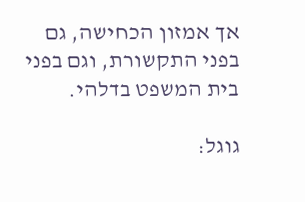אך אמזון הכחישה, גם בפני התקשורת, וגם בפני בית המשפט בדלהי.

גוגל: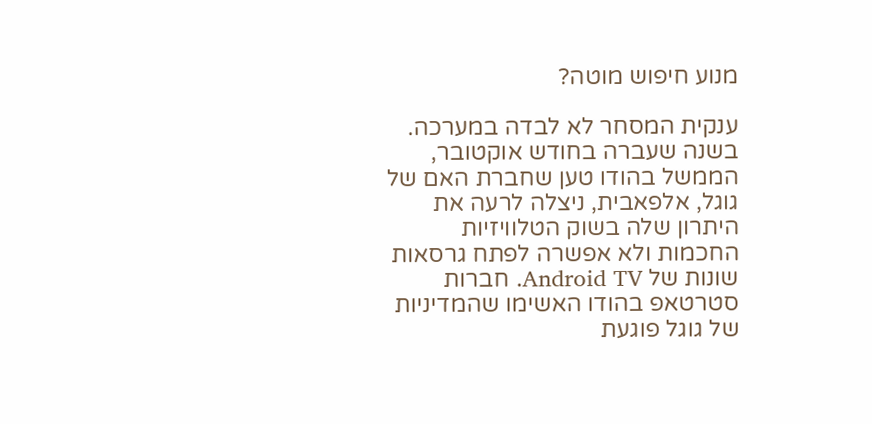מנוע חיפוש מוטה?

ענקית המסחר לא לבדה במערכה. בשנה שעברה בחודש אוקטובר, הממשל בהודו טען שחברת האם של גוגל, אלפאבית, ניצלה לרעה את היתרון שלה בשוק הטלוויזיות החכמות ולא אפשרה לפתח גרסאות שונות של Android TV. חברות סטרטאפ בהודו האשימו שהמדיניות של גוגל פוגעת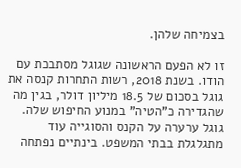בצמיחה שלהן.

זו לא הפעם הראשונה שגוגל מסתבכת עם הודו. בשנת 2018, רשות התחרות קנסה את גוגל בסכום של 18.5 מיליון דולר, בגין מה שהגדירה כ"הטיה" במנוע החיפוש שלה. גוגל ערערה על הקנס והסוגייה עוד מתגלגלת בבתי המשפט. בינתיים נפתחה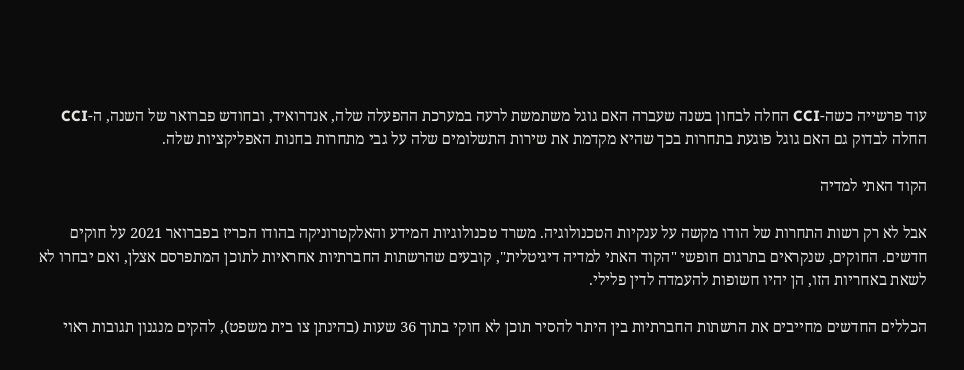עוד פרשייה כשה-CCI החלה לבחון בשנה שעברה האם גוגל משתמשת לרעה במערכת ההפעלה שלה, אנדרואיד, ובחודש פברואר של השנה, ה-CCI החלה לבדוק גם האם גוגל פוגעת בתחרות בכך שהיא מקדמת את שירות התשלומים שלה על גבי מתחרות בחנות האפליקציות שלה.

הקוד האתי למדיה

אבל לא רק רשות התחרות של הודו מקשה על ענקיות הטכנולוגיה. משרד טכנולוגיות המידע והאלקטרוניקה בהודו הכריז בפברואר 2021 על חוקים חדשים. החוקים, שנקראים בתרגום חופשי "הקוד האתי למדיה דיגיטלית", קובעים שהרשתות החברתיות אחראיות לתוכן המתפרסם אצלן, ואם יבחרו לא לשאת באחריות הזו, הן יהיו חשופות להעמדה לדין פלילי.

הכללים החדשים מחייבים את הרשתות החברתיות בין היתר להסיר תוכן לא חוקי בתוך 36 שעות (בהינתן צו בית משפט), להקים מנגנון תגובות ראוי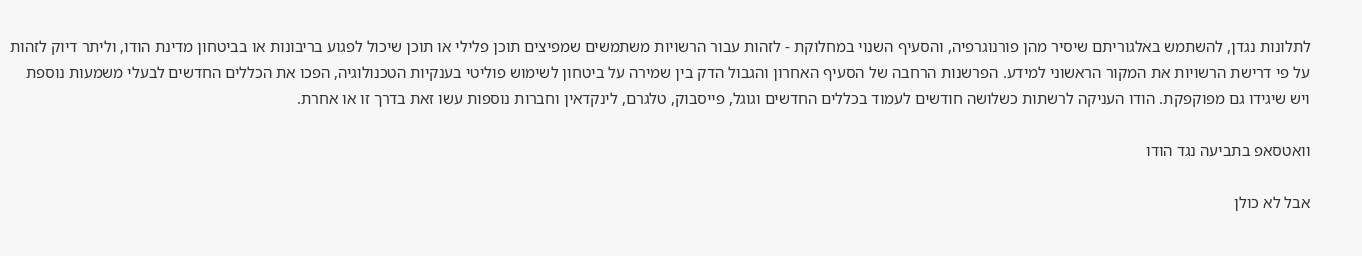לתלונות נגדן, להשתמש באלגוריתם שיסיר מהן פורנוגרפיה, והסעיף השנוי במחלוקת - לזהות עבור הרשויות משתמשים שמפיצים תוכן פלילי או תוכן שיכול לפגוע בריבונות או בביטחון מדינת הודו, וליתר דיוק לזהות על פי דרישת הרשויות את המקור הראשוני למידע. הפרשנות הרחבה של הסעיף האחרון והגבול הדק בין שמירה על ביטחון לשימוש פוליטי בענקיות הטכנולוגיה, הפכו את הכללים החדשים לבעלי משמעות נוספת ויש שיגידו גם מפוקפקת. הודו העניקה לרשתות כשלושה חודשים לעמוד בכללים החדשים וגוגל, פייסבוק, טלגרם, לינקדאין וחברות נוספות עשו זאת בדרך זו או אחרת.

וואטסאפ בתביעה נגד הודו

אבל לא כולן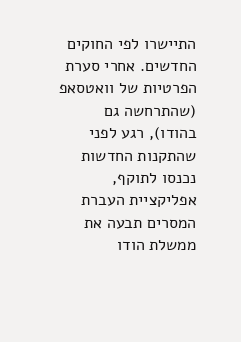התיישרו לפי החוקים החדשים. אחרי סערת הפרטיות של וואטסאפ (שהתרחשה גם בהודו), רגע לפני שהתקנות החדשות נכנסו לתוקף, אפליקציית העברת המסרים תבעה את ממשלת הודו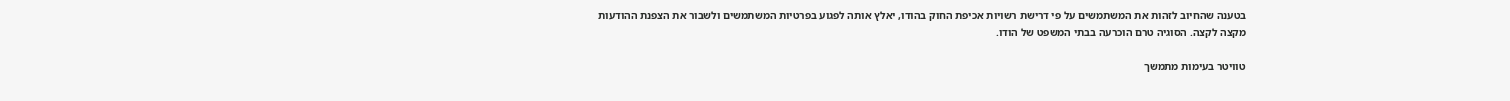בטענה שהחיוב לזהות את המשתמשים על פי דרישת רשויות אכיפת החוק בהודו, יאלץ אותה לפגוע בפרטיות המשתמשים ולשבור את הצפנת ההודעות מקצה לקצה. הסוגיה טרם הוכרעה בבתי המשפט של הודו.

טוויטר בעימות מתמשך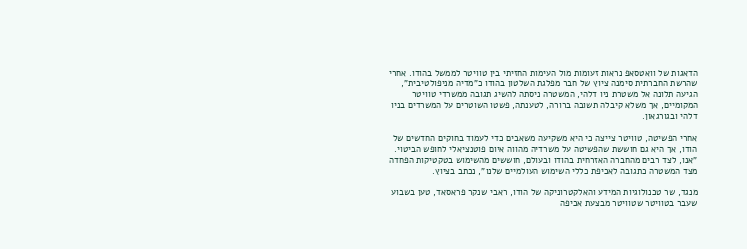הדאגות של וואטסאפ נראות זעומות מול העימות החזיתי בין טוויטר לממשל בהודו. אחרי שהרשת החברתית סימנה ציוץ של חבר מפלגת השלטון בהודו כ"מדיה מניפולטיבית", הגיעה תלונה אל משטרת ניו דלהי, המשטרה ניסתה להשיג תגובה ממשרדי טוויטר המקומיים, אך משלא קיבלה תשובה ברורה, לטענתה, פשטו השוטרים על המשרדים בניו דלהי ובגורגאון.

אחרי הפשיטה, טוויטר צייצה כי היא משקיעה משאבים כדי לעמוד בחוקים החדשים של הודו, אך היא גם חוששת שהפשיטה על משרדיה מהווה איום פוטנציאלי לחופש הביטוי. "אנו, לצד רבים מהחברה האזרחית בהודו ובעולם, חוששים מהשימוש בטקטיקות הפחדה מצד המשטרה כתגובה לאכיפת כללי השימוש העולמיים שלנו", נכתב בציוץ.

מנגד, שר טכנולוגיות המידע והאלקטרוניקה של הודו, ראבי שנקר פראסאד, טען בשבוע שעבר בטוויטר שטוויטר מבצעת אכיפה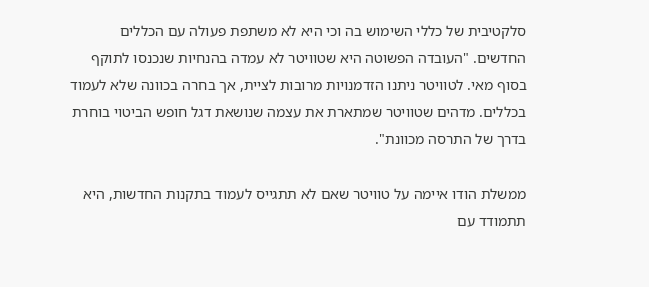סלקטיבית של כללי השימוש בה וכי היא לא משתפת פעולה עם הכללים החדשים. "העובדה הפשוטה היא שטוויטר לא עמדה בהנחיות שנכנסו לתוקף בסוף מאי. לטוויטר ניתנו הזדמנויות מרובות לציית, אך בחרה בכוונה שלא לעמוד בכללים. מדהים שטוויטר שמתארת את עצמה שנושאת דגל חופש הביטוי בוחרת בדרך של התרסה מכוונת".

ממשלת הודו איימה על טוויטר שאם לא תתגייס לעמוד בתקנות החדשות, היא תתמודד עם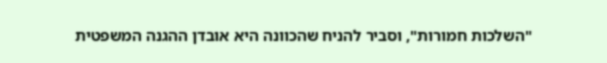"השלכות חמורות", וסביר להניח שהכוונה היא אובדן ההגנה המשפטית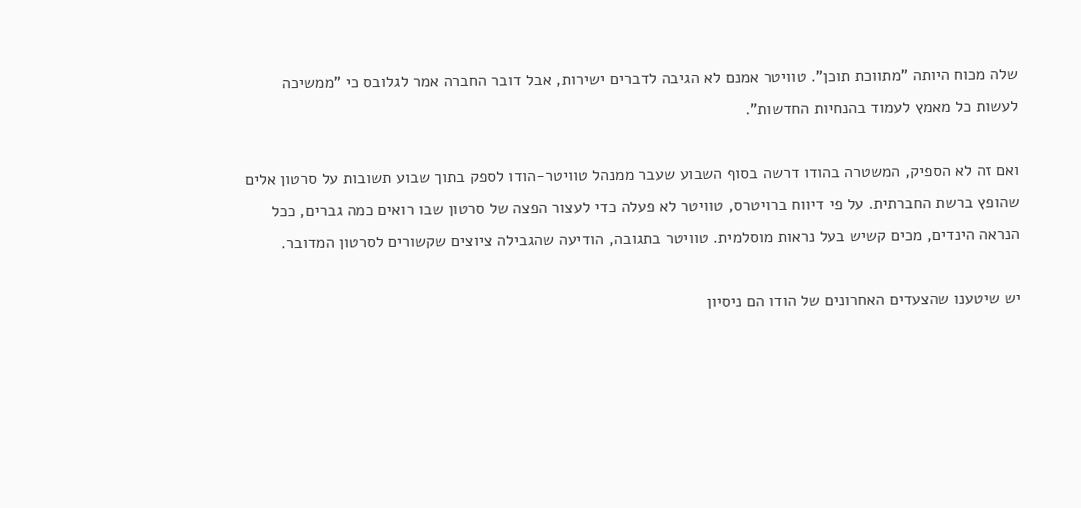שלה מכוח היותה "מתווכת תוכן". טוויטר אמנם לא הגיבה לדברים ישירות, אבל דובר החברה אמר לגלובס כי "ממשיכה לעשות כל מאמץ לעמוד בהנחיות החדשות".

ואם זה לא הספיק, המשטרה בהודו דרשה בסוף השבוע שעבר ממנהל טוויטר-הודו לספק בתוך שבוע תשובות על סרטון אלים שהופץ ברשת החברתית. על פי דיווח ברויטרס, טוויטר לא פעלה כדי לעצור הפצה של סרטון שבו רואים כמה גברים, ככל הנראה הינדים, מכים קשיש בעל נראות מוסלמית. טוויטר בתגובה, הודיעה שהגבילה ציוצים שקשורים לסרטון המדובר.

יש שיטענו שהצעדים האחרונים של הודו הם ניסיון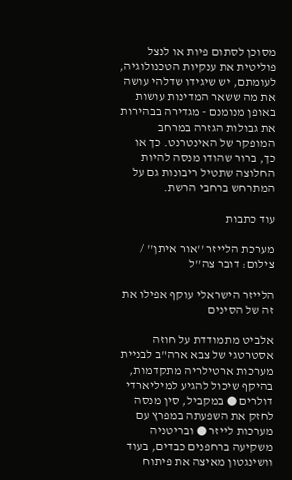מסוכן לסתום פיות או לנצל פוליטית את ענקיות הטכנולוגיה, לעומתם, יש שיגידו שדלהי עושה את מה ששאר המדינות עושות באופן מנומנם - מגדירה בבהירות את גבולות הגזרה במרחב המופקר של האינטרנט. כך או כך, ברור שהודו מנסה להיות החלוצה שתטיל ריבונות גם על המתרחש ברחבי הרשת.

עוד כתבות

מערכת הלייזר ''אור איתן'' / צילום: דובר צה''ל

הלייזר הישראלי עוקף אפילו את זה של הסינים

אלביט מתמודדת על חוזה אסטרטגי של צבא ארה"ב לבניית מערכות ארטילריה מתקדמות, בהיקף שיכול להגיע למיליארדי דולרים ● במקביל, סין מנסה לחזק את השפעתה במפרץ עם מערכות לייזר ● ובריטניה משקיעה ברחפנים כבדים, בעוד וושינגטון מאיצה את פיתוח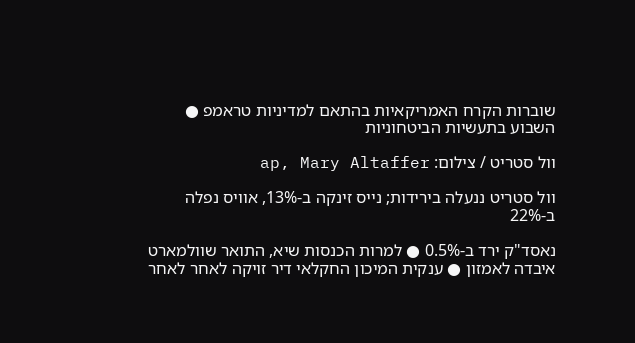שוברות הקרח האמריקאיות בהתאם למדיניות טראמפ ● השבוע בתעשיות הביטחוניות

וול סטריט / צילום: ap, Mary Altaffer

וול סטריט ננעלה בירידות; נייס זינקה ב-13%, אוויס נפלה ב-22%

נאסד"ק ירד ב-0.5% ● למרות הכנסות שיא, התואר שוולמארט איבדה לאמזון ● ענקית המיכון החקלאי דיר זויקה לאחר לאחר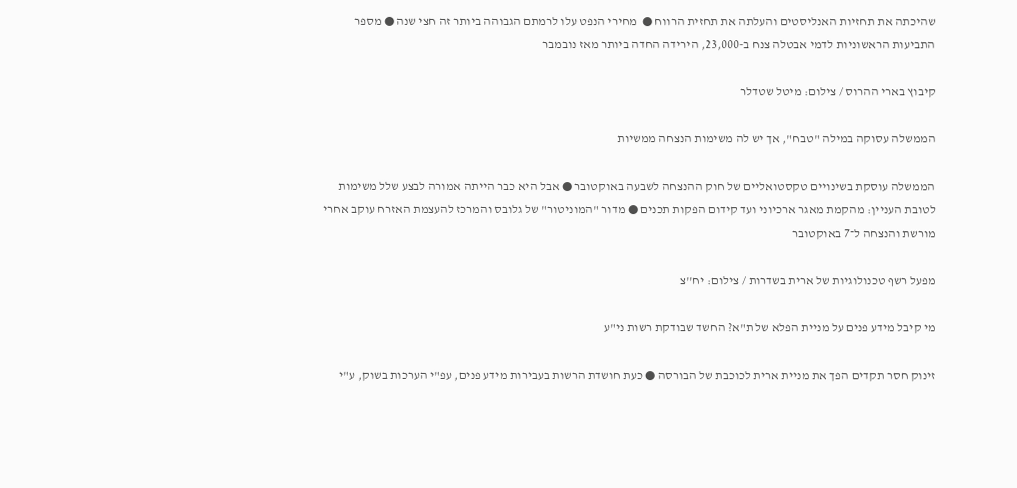שהיכתה את תחזיות האנליסטים והעלתה את תחזית הרווח ●  מחירי הנפט עלו לרמתם הגבוהה ביותר זה חצי שנה ● מספר התביעות הראשוניות לדמי אבטלה צנח ב-23,000, הירידה החדה ביותר מאז נובמבר

קיבוץ בארי ההרוס / צילום: מיטל שטדלר

הממשלה עסוקה במילה "טבח", אך יש לה משימות הנצחה ממשיות

הממשלה עוסקת בשינויים טקסטואליים של חוק ההנצחה לשבעה באוקטובר ● אבל היא כבר הייתה אמורה לבצע שלל משימות לטובת העניין: מהקמת מאגר ארכיוני ועד קידום הפקות תכנים ● מדור "המוניטור" של גלובס והמרכז להעצמת האזרח עוקב אחרי מורשת והנצחה ל־7 באוקטובר

מפעל רשף טכנולוגיות של ארית בשדרות / צילום: יח''צ

מי קיבל מידע פנים על מניית הפלא של ת"א? החשד שבודקת רשות ני"ע

זינוק חסר תקדים הפך את מניית ארית לכוכבת של הבורסה ● כעת חושדת הרשות בעבירות מידע פנים, עפ"י הערכות בשוק, ע"י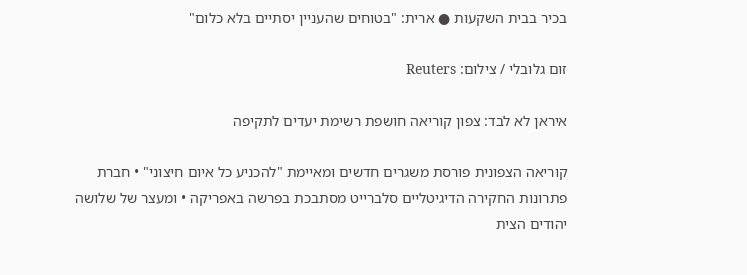בכיר בבית השקעות ● ארית: "בטוחים שהעניין יסתיים בלא כלום"

זום גלובלי / צילום: Reuters

איראן לא לבד: צפון קוריאה חושפת רשימת יעדים לתקיפה

קוריאה הצפונית פורסת משגרים חדשים ומאיימת "להכניע כל איום חיצוני" • חברת פתרונות החקירה הדיגיטליים סלברייט מסתבכת בפרשה באפריקה • ומעצר של שלושה יהודים הצית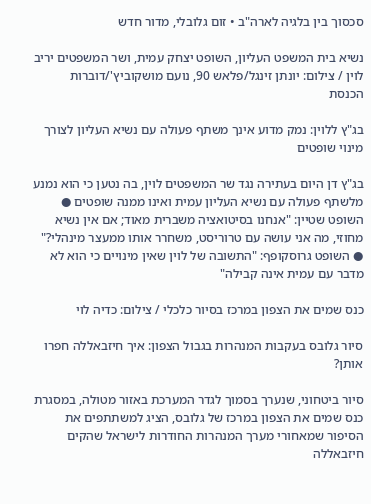סכסוך בין בלגיה לארה"ב • זום גלובלי, מדור חדש

נשיא בית המשפט העליון, השופט יצחק עמית, ושר המשפטים יריב לוין / צילום: יונתן זינגל/פלאש 90, נועם מושקוביץ'/דוברות הכנסת

בג"ץ ללוין: נמק מדוע אינך משתף פעולה עם נשיא העליון לצורך מינוי שופטים

בג"ץ דן היום בעתירה נגד שר המשפטים לוין, בה נטען כי הוא נמנע מלשתף פעולה עם נשיא העליון עמית ואינו ממנה שופטים ● השופט שטיין: "אנחנו בסיטואציה משברית מאוד; אם אין נשיא מחוזי, מה אני עושה עם טרוריסט, משחרר אותו ממעצר מינהלי?" ● השופט גרוסקופף: "התשובה של לוין שאין מינויים כי הוא לא מדבר עם עמית אינה קבילה"

כנס שמים את הצפון במרכז בסיור כלכלי / צילום: כדיה לוי

סיור גלובס בעקבות המנהרות בגבול הצפון: איך חיזבאללה חפרו אותן?

סיור ביטחוני, שנערך בסמוך לגדר המערכת באזור מטולה, במסגרת כנס שמים את הצפון במרכז של גלובס, הציג למשתתפים את הסיפור שמאחורי מערך המנהרות החודרות לישראל שהקים חיזבאללה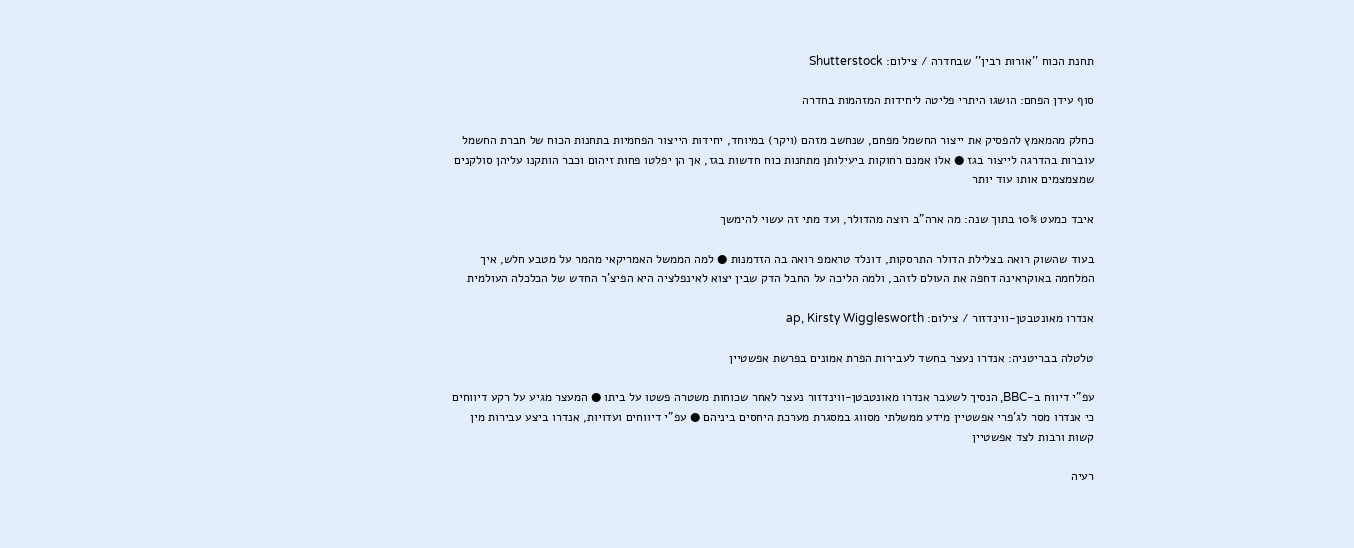תחנת הכוח ''אורות רבין'' שבחדרה / צילום: Shutterstock

סוף עידן הפחם: הושגו היתרי פליטה ליחידות המזהמות בחדרה

כחלק מהמאמץ להפסיק את ייצור החשמל מפחם, שנחשב מזהם (ויקר) במיוחד, יחידות הייצור הפחמיות בתחנות הכוח של חברת החשמל עוברות בהדרגה לייצור בגז ● אלו אמנם רחוקות ביעילותן מתחנות כוח חדשות בגז, אך הן יפלטו פחות זיהום וכבר הותקנו עליהן סולקנים שמצמצמים אותו עוד יותר

איבד כמעט 10% בתוך שנה: מה ארה"ב רוצה מהדולר, ועד מתי זה עשוי להימשך

בעוד שהשוק רואה בצלילת הדולר התרסקות, דונלד טראמפ רואה בה הזדמנות ● למה הממשל האמריקאי מהמר על מטבע חלש, איך המלחמה באוקראינה דחפה את העולם לזהב, ולמה הליכה על החבל הדק שבין יצוא לאינפלציה היא הפיצ'ר החדש של הכלכלה העולמית

אנדרו מאונטבטן-ווינדזור / צילום: ap, Kirsty Wigglesworth

טלטלה בבריטניה: אנדרו נעצר בחשד לעבירות הפרת אמונים בפרשת אפשטיין

עפ"י דיווח ב-BBC, הנסיך לשעבר אנדרו מאונטבטן-ווינדזור נעצר לאחר שכוחות משטרה פשטו על ביתו ● המעצר מגיע על רקע דיווחים כי אנדרו מסר לג'פרי אפשטיין מידע ממשלתי מסווג במסגרת מערכת היחסים ביניהם ● עפ"י דיווחים ועדויות, אנדרו ביצע עבירות מין קשות ורבות לצד אפשטיין

רעיה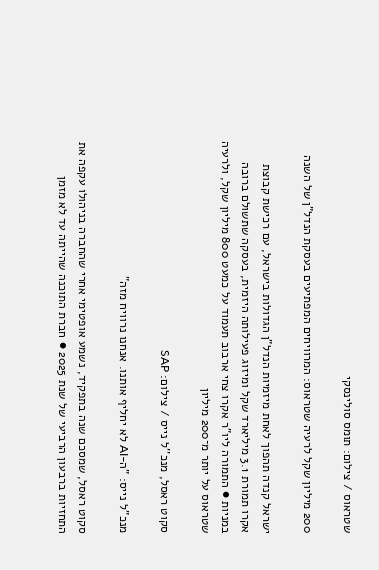שטראוס / צילום: תומס סולינסקי

200 מיליון שקל לרעיה שטראוס: המרוויחים המפתיעים בעסקת הנדל"ן של השנה

ישראל קנדה תהפוך לאחת מיזמיות הנדל"ן הגדולות בישראל, עם רכישת קבוצת אקרו תמורת 3.1 מיליארד שקל ומיזוג פעילותה היזמית, בעסקה שתשולם ברובה במניות ● התמורה ליו"ר אקרו צחי ארבוב תעמוד על כמעט 800 מיליון שקל, ולרעיה שטראוס על יותר מ־200 מיליון

סקוט ראסל, מנכ''ל נייס / צילום: SAP

מנכ"ל נייס: "ה-AI לא יחליף אותנו. אנחנו נרוויח מזה"

סקוט ראסל, שמסכם שנה בתפקיד, נשמע אופטימי אחרי שהחברה בניהולו עקפה את התחזיות ברבעון הרביעי של שנת 2025 ● חברת התוכנה שהייתה עד לא מזמן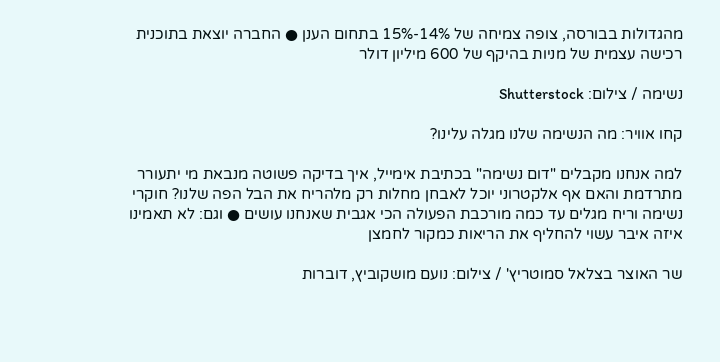מהגדולות בבורסה, צופה צמיחה של 14%-15% בתחום הענן ● החברה יוצאת בתוכנית רכישה עצמית של מניות בהיקף של 600 מיליון דולר

נשימה / צילום: Shutterstock

קחו אוויר: מה הנשימה שלנו מגלה עלינו?

למה אנחנו מקבלים "דום נשימה" בכתיבת אימייל, איך בדיקה פשוטה מנבאת מי יתעורר מתרדמת והאם אף אלקטרוני יוכל לאבחן מחלות רק מלהריח את הבל הפה שלנו? חוקרי נשימה וריח מגלים עד כמה מורכבת הפעולה הכי אגבית שאנחנו עושים ● וגם: לא תאמינו איזה איבר עשוי להחליף את הריאות כמקור לחמצן

שר האוצר בצלאל סמוטריץ' / צילום: נועם מושקוביץ, דוברות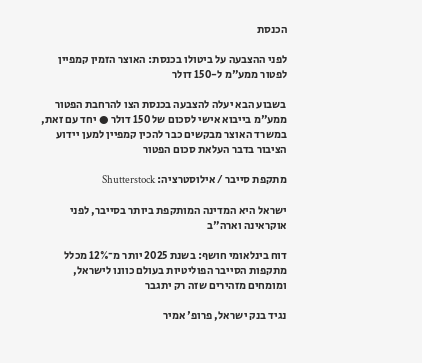הכנסת

לפני ההצבעה על ביטולו בכנסת: האוצר הזמין קמפיין לפטור ממע"מ ל-150 דולר

בשבוע הבא יעלה להצבעה בכנסת הצו להרחבת הפטור ממע"מ בייבוא אישי לסכום של 150 דולר ● יחד עם זאת, במשרד האוצר מבקשים כבר להכין קמפיין למען יידוע הציבור בדבר העלאת סכום הפטור

מתקפת סייבר / אילוסטרציה: Shutterstock

ישראל היא המדינה המותקפת ביותר בסייבר, לפני אוקראינה וארה"ב

דוח בינלאומי חושף: בשנת 2025 יותר מ־12% מכלל מתקפות הסייבר הפוליטיות בעולם כוונו לישראל, ומומחים מזהירים שזה רק יתגבר

נגיד בנק ישראל, פרופ' אמיר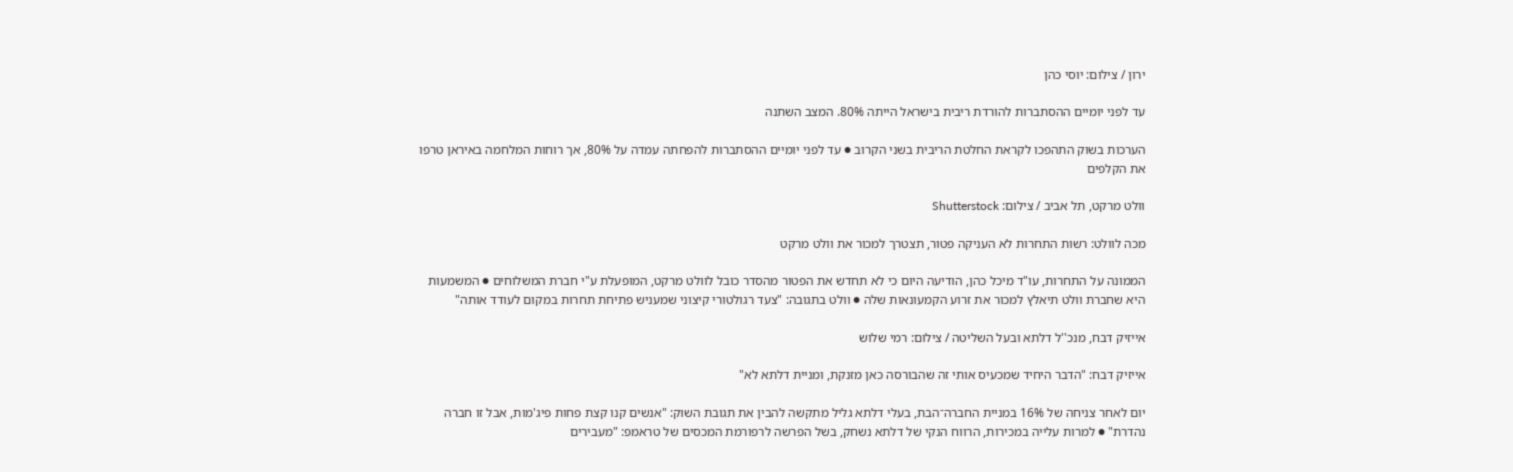ירון / צילום: יוסי כהן

עד לפני יומיים ההסתברות להורדת ריבית בישראל הייתה 80%. המצב השתנה

הערכות בשוק התהפכו לקראת החלטת הריבית בשני הקרוב ● עד לפני יומיים ההסתברות להפחתה עמדה על 80%, אך רוחות המלחמה באיראן טרפו את הקלפים

וולט מרקט, תל אביב / צילום: Shutterstock

מכה לוולט: רשות התחרות לא העניקה פטור, תצטרך למכור את וולט מרקט

הממונה על התחרות, עו"ד מיכל כהן, הודיעה היום כי לא תחדש את הפטור מהסדר כובל לוולט מרקט, המופעלת ע"י חברת המשלוחים ● המשמעות היא שחברת וולט תיאלץ למכור את זרוע הקמעונאות שלה ● וולט בתגובה: "צעד רגולטורי קיצוני שמעניש פתיחת תחרות במקום לעודד אותה"

אייזיק דבח, מנכ''ל דלתא ובעל השליטה / צילום: רמי שלוש

אייזיק דבח: "הדבר היחיד שמכעיס אותי זה שהבורסה כאן מזנקת, ומניית דלתא לא"

יום לאחר צניחה של 16% במניית החברה־הבת, בעלי דלתא גליל מתקשה להבין את תגובת השוק: "אנשים קנו קצת פחות פיג'מות, אבל זו חברה נהדרת" ● למרות עלייה במכירות, הרווח הנקי של דלתא נשחק, בשל הפרשה לרפורמת המכסים של טראמפ: "מעבירים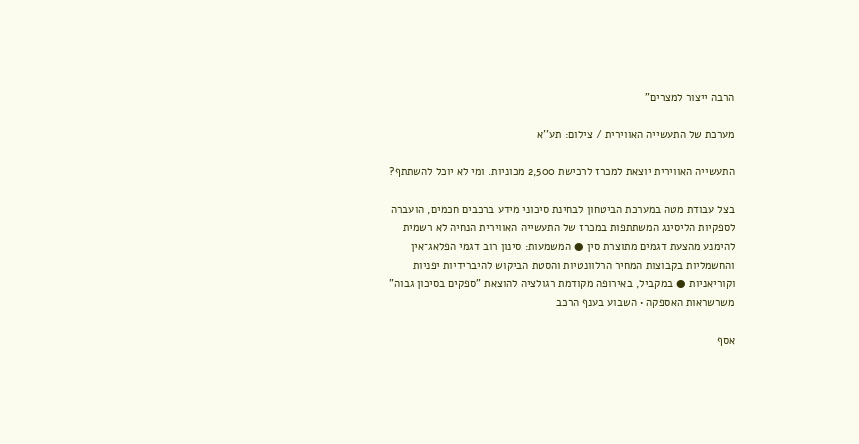הרבה ייצור למצרים"

מערכת של התעשייה האווירית / צילום: תע''א

התעשייה האווירית יוצאת למכרז לרכישת 2,500 מכוניות. ומי לא יוכל להשתתף?

בצל עבודת מטה במערכת הביטחון לבחינת סיכוני מידע ברכבים חכמים, הועברה לספקיות הליסינג המשתתפות במכרז של התעשייה האווירית הנחיה לא רשמית להימנע מהצעת דגמים מתוצרת סין ● המשמעות: סינון רוב דגמי הפלאג־אין והחשמליות בקבוצות המחיר הרלוונטיות והסטת הביקוש להיברידיות יפניות וקוריאניות ● במקביל, באירופה מקודמת רגולציה להוצאת "ספקים בסיכון גבוה" משרשראות האספקה • השבוע בענף הרכב

אסף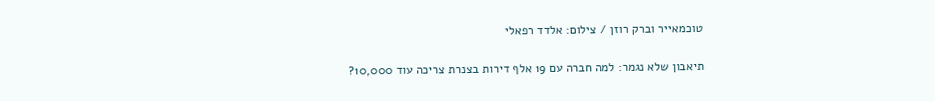טוכמאייר וברק רוזן / צילום: אלדד רפאלי

תיאבון שלא נגמר: למה חברה עם 19 אלף דירות בצנרת צריכה עוד 10,000?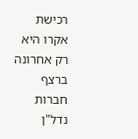רכישת אקרו היא רק אחרונה ברצף חברות נדל"ן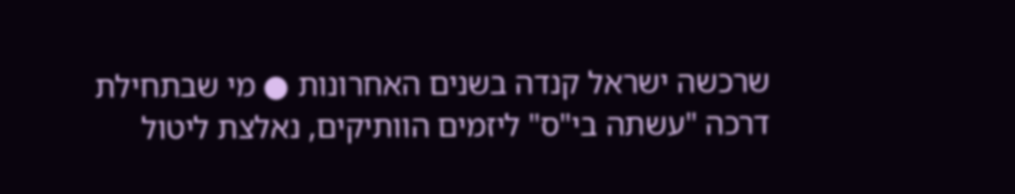שרכשה ישראל קנדה בשנים האחרונות ● מי שבתחילת דרכה "עשתה בי"ס" ליזמים הוותיקים, נאלצת ליטול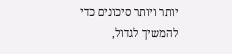יותר ויותר סיכונים כדי להמשיך לגדול,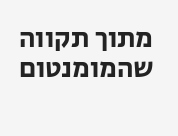מתוך תקווה שהמומנטום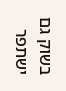בשוק גם ישתפר